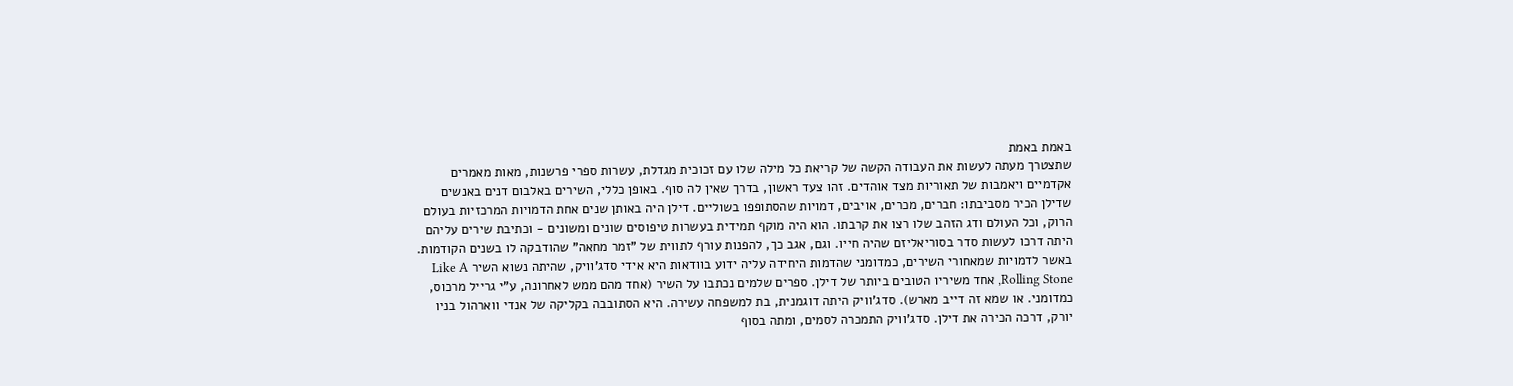באמת באמת
שתצטרך מעתה לעשות את העבודה הקשה של קריאת כל מילה שלו עם זכוכית מגדלת, עשרות ספרי פרשנות, מאות מאמרים אקדמיים ויאמבות של תאוריות מצד אוהדים. זהו צעד ראשון, בדרך שאין לה סוף. באופן כללי, השירים באלבום דנים באנשים שדילן הכיר מסביבתו: חברים, מכרים, אויבים, דמויות שהסתופפו בשוליים. דילן היה באותן שנים אחת הדמויות המרכזיות בעולם הרוק, וכל העולם ודג הזהב שלו רצו את קרבתו. הוא היה מוקף תמידית בעשרות טיפוסים שונים ומשונים - וכתיבת שירים עליהם היתה דרכו לעשות סדר בסוריאליזם שהיה חייו. וגם, אגב כך, להפנות עורף לתווית של "זמר מחאה" שהודבקה לו בשנים הקודמות. באשר לדמויות שמאחורי השירים, כמדומני שהדמות היחידה עליה ידוע בוודאות היא אידי סדג'וויק, שהיתה נשוא השיר Like A Rolling Stone, אחד משיריו הטובים ביותר של דילן. ספרים שלמים נכתבו על השיר (אחד מהם ממש לאחרונה, ע"י גרייל מרכוס, כמדומני. או שמא זה דייב מארש). סדג'וויק היתה דוגמנית, בת למשפחה עשירה. היא הסתובבה בקליקה של אנדי ווארהול בניו יורק, דרכה הכירה את דילן. סדג'וויק התמכרה לסמים, ומתה בסוף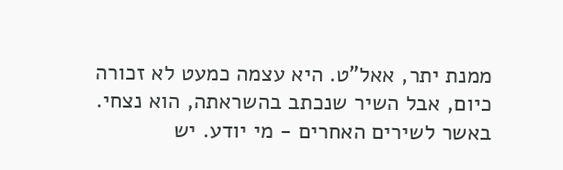ממנת יתר, אאל"ט. היא עצמה כמעט לא זכורה כיום, אבל השיר שנכתב בהשראתה, הוא נצחי. באשר לשירים האחרים - מי יודע. יש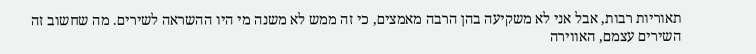תאוריות רבות, אבל אני לא משקיעה בהן הרבה מאמצים, כי זה ממש לא משנה מי היו ההשראה לשירים. מה שחשוב זה השירים עצמם, האווירה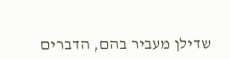שדילן מעביר בהם, הדברים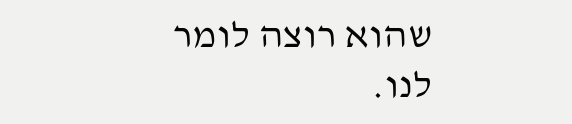שהוא רוצה לומר לנו.